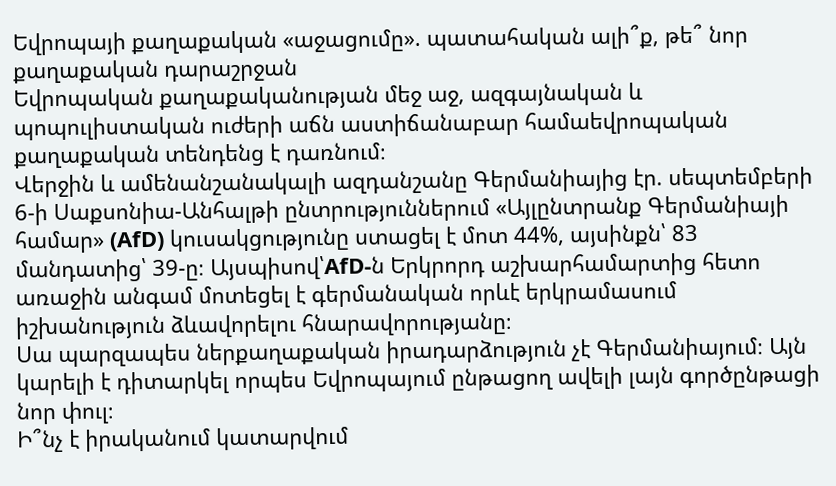Եվրոպայի քաղաքական «աջացումը». պատահական ալի՞ք, թե՞ նոր քաղաքական դարաշրջան
Եվրոպական քաղաքականության մեջ աջ, ազգայնական և պոպուլիստական ուժերի աճն աստիճանաբար համաեվրոպական քաղաքական տենդենց է դառնում։
Վերջին և ամենանշանակալի ազդանշանը Գերմանիայից էր. սեպտեմբերի 6-ի Սաքսոնիա-Անհալթի ընտրություններում «Այլընտրանք Գերմանիայի համար» (AfD) կուսակցությունը ստացել է մոտ 44%, այսինքն՝ 83 մանդատից՝ 39-ը։ Այսպիսով՝AfD-ն Երկրորդ աշխարհամարտից հետո առաջին անգամ մոտեցել է գերմանական որևէ երկրամասում իշխանություն ձևավորելու հնարավորությանը։
Սա պարզապես ներքաղաքական իրադարձություն չէ Գերմանիայում։ Այն կարելի է դիտարկել որպես Եվրոպայում ընթացող ավելի լայն գործընթացի նոր փուլ։
Ի՞նչ է իրականում կատարվում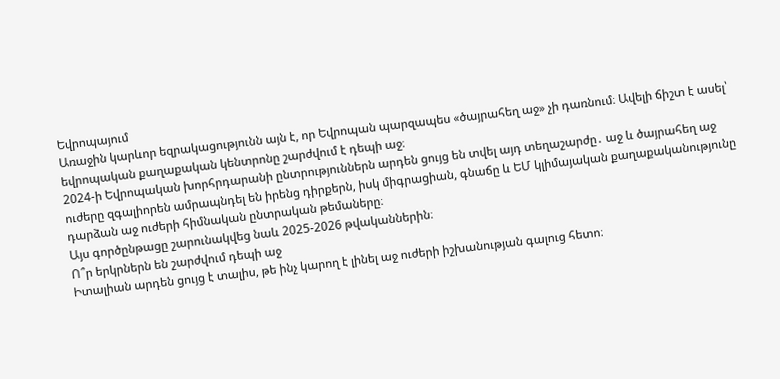Եվրոպայում
Առաջին կարևոր եզրակացությունն այն է, որ Եվրոպան պարզապես «ծայրահեղ աջ» չի դառնում։ Ավելի ճիշտ է ասել՝ եվրոպական քաղաքական կենտրոնը շարժվում է դեպի աջ։
2024-ի Եվրոպական խորհրդարանի ընտրություններն արդեն ցույց են տվել այդ տեղաշարժը․ աջ և ծայրահեղ աջ ուժերը զգալիորեն ամրապնդել են իրենց դիրքերն, իսկ միգրացիան, գնաճը և ԵՄ կլիմայական քաղաքականությունը դարձան աջ ուժերի հիմնական ընտրական թեմաները։
Այս գործընթացը շարունակվեց նաև 2025-2026 թվականներին։
Ո՞ր երկրներն են շարժվում դեպի աջ
Իտալիան արդեն ցույց է տալիս, թե ինչ կարող է լինել աջ ուժերի իշխանության գալուց հետո։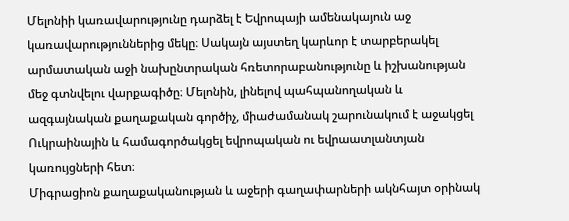Մելոնիի կառավարությունը դարձել է Եվրոպայի ամենակայուն աջ կառավարություններից մեկը։ Սակայն այստեղ կարևոր է տարբերակել արմատական աջի նախընտրական հռետորաբանությունը և իշխանության մեջ գտնվելու վարքագիծը։ Մելոնին, լինելով պահպանողական և ազգայնական քաղաքական գործիչ, միաժամանակ շարունակում է աջակցել Ուկրաինային և համագործակցել եվրոպական ու եվրաատլանտյան կառույցների հետ։
Միգրացիոն քաղաքականության և աջերի գաղափարների ակնհայտ օրինակ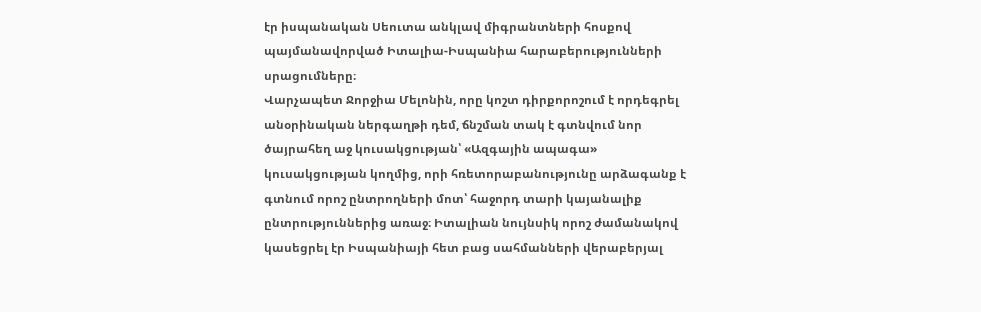էր իսպանական Սեուտա անկլավ միգրանտների հոսքով պայմանավորված Իտալիա-Իսպանիա հարաբերությունների սրացումները։
Վարչապետ Ջորջիա Մելոնին, որը կոշտ դիրքորոշում է որդեգրել անօրինական ներգաղթի դեմ, ճնշման տակ է գտնվում նոր ծայրահեղ աջ կուսակցության՝ «Ազգային ապագա» կուսակցության կողմից, որի հռետորաբանությունը արձագանք է գտնում որոշ ընտրողների մոտ՝ հաջորդ տարի կայանալիք ընտրություններից առաջ։ Իտալիան նույնսիկ որոշ ժամանակով կասեցրել էր Իսպանիայի հետ բաց սահմանների վերաբերյալ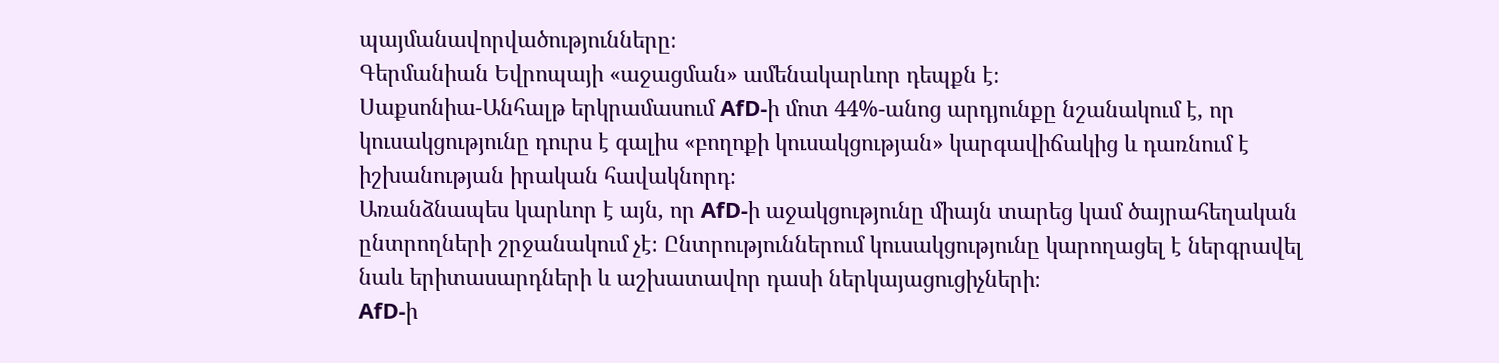պայմանավորվածությունները։
Գերմանիան Եվրոպայի «աջացման» ամենակարևոր դեպքն է։
Սաքսոնիա-Անհալթ երկրամասում AfD-ի մոտ 44%-անոց արդյունքը նշանակում է, որ կուսակցությունը դուրս է գալիս «բողոքի կուսակցության» կարգավիճակից և դառնում է իշխանության իրական հավակնորդ։
Առանձնապես կարևոր է այն, որ AfD-ի աջակցությունը միայն տարեց կամ ծայրահեղական ընտրողների շրջանակում չէ։ Ընտրություններում կուսակցությունը կարողացել է ներգրավել նաև երիտասարդների և աշխատավոր դասի ներկայացուցիչների։
AfD-ի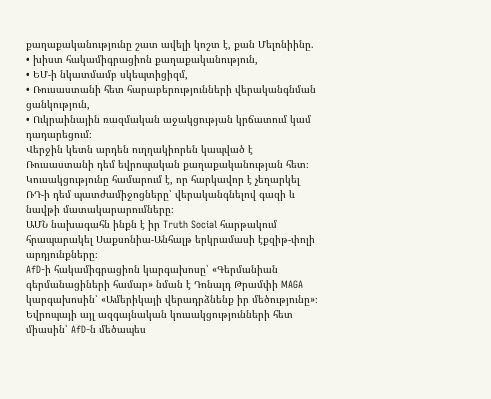քաղաքականությունը շատ ավելի կոշտ է, քան Մելոնիինը.
• խիստ հակամիգրացիոն քաղաքականություն,
• ԵՄ-ի նկատմամբ սկեպտիցիզմ,
• Ռուսաստանի հետ հարաբերությունների վերականգնման ցանկություն,
• Ուկրաինային ռազմական աջակցության կրճատում կամ դադարեցում։
Վերջին կետն արդեն ուղղակիորեն կապված է Ռուսաստանի դեմ եվրոպական քաղաքականության հետ։ Կուսակցությունը համարում է, որ հարկավոր է չեղարկել ՌԴ-ի դեմ պատժամիջոցները՝ վերականգնելով գազի և նավթի մատակարարումները։
ԱՄՆ նախագահն ինքն է իր Truth Social հարթակում հրապարակել Սաքսոնիա-Անհալթ երկրամասի էքզիթ-փոլի արդյունքները։
AfD-ի հակամիգրացիոն կարգախոսը՝ «Գերմանիան գերմանացիների համար» նման է Դոնալդ Թրամփի MAGA կարգախոսին՝ «Ամերիկայի վերադրձնենք իր մեծությունը»։ Եվրոպայի այլ ազգայնական կուսակցությունների հետ միասին՝ AfD-ն մեծապես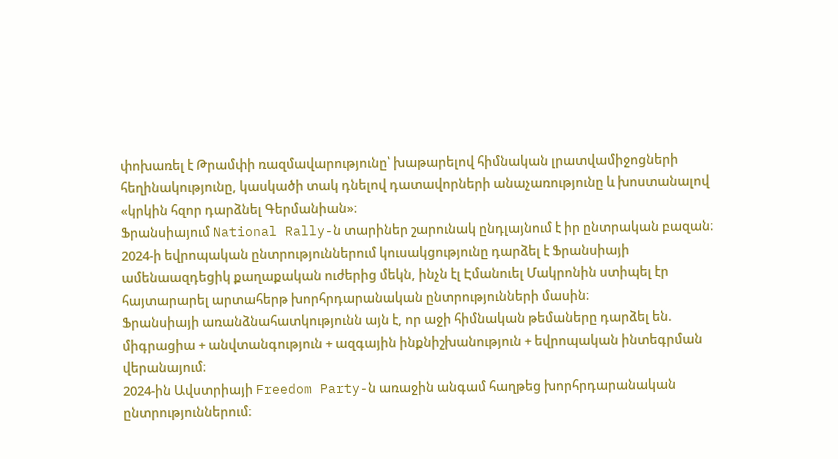փոխառել է Թրամփի ռազմավարությունը՝ խաթարելով հիմնական լրատվամիջոցների հեղինակությունը, կասկածի տակ դնելով դատավորների անաչառությունը և խոստանալով «կրկին հզոր դարձնել Գերմանիան»։
Ֆրանսիայում National Rally-ն տարիներ շարունակ ընդլայնում է իր ընտրական բազան։
2024-ի եվրոպական ընտրություններում կուսակցությունը դարձել է Ֆրանսիայի ամենաազդեցիկ քաղաքական ուժերից մեկն, ինչն էլ Էմանուել Մակրոնին ստիպել էր հայտարարել արտահերթ խորհրդարանական ընտրությունների մասին։
Ֆրանսիայի առանձնահատկությունն այն է, որ աջի հիմնական թեմաները դարձել են.
միգրացիա + անվտանգություն + ազգային ինքնիշխանություն + եվրոպական ինտեգրման վերանայում։
2024-ին Ավստրիայի Freedom Party-ն առաջին անգամ հաղթեց խորհրդարանական ընտրություններում։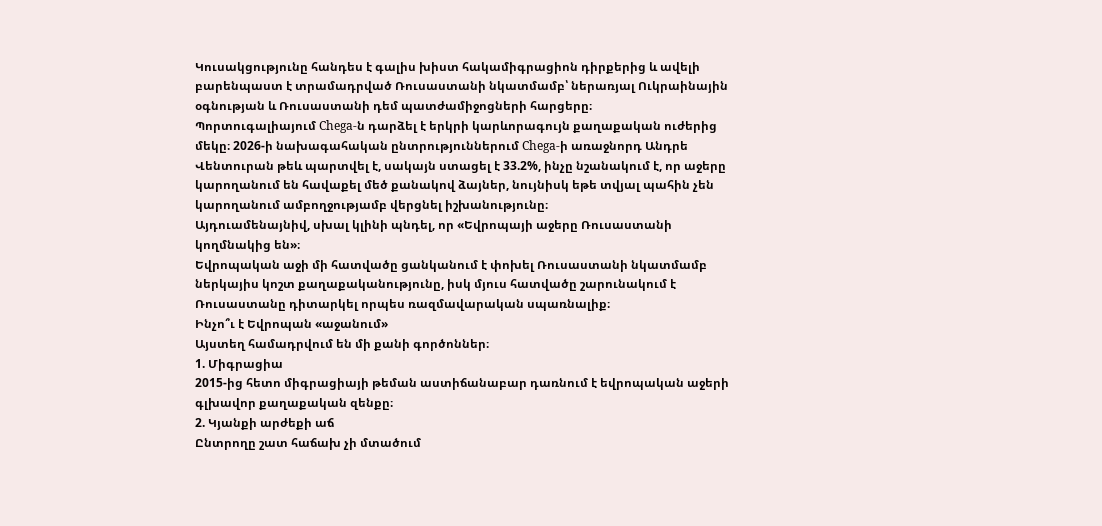Կուսակցությունը հանդես է գալիս խիստ հակամիգրացիոն դիրքերից և ավելի բարենպաստ է տրամադրված Ռուսաստանի նկատմամբ՝ ներառյալ Ուկրաինային օգնության և Ռուսաստանի դեմ պատժամիջոցների հարցերը։
Պորտուգալիայում Chega-ն դարձել է երկրի կարևորագույն քաղաքական ուժերից մեկը։ 2026-ի նախագահական ընտրություններում Chega-ի առաջնորդ Անդրե Վենտուրան թեև պարտվել է, սակայն ստացել է 33.2%, ինչը նշանակում է, որ աջերը կարողանում են հավաքել մեծ քանակով ձայներ, նույնիսկ եթե տվյալ պահին չեն կարողանում ամբողջությամբ վերցնել իշխանությունը։
Այդուամենայնիվ, սխալ կլինի պնդել, որ «Եվրոպայի աջերը Ռուսաստանի կողմնակից են»։
Եվրոպական աջի մի հատվածը ցանկանում է փոխել Ռուսաստանի նկատմամբ ներկայիս կոշտ քաղաքականությունը, իսկ մյուս հատվածը շարունակում է Ռուսաստանը դիտարկել որպես ռազմավարական սպառնալիք։
Ինչո՞ւ է Եվրոպան «աջանում»
Այստեղ համադրվում են մի քանի գործոններ։
1. Միգրացիա
2015-ից հետո միգրացիայի թեման աստիճանաբար դառնում է եվրոպական աջերի գլխավոր քաղաքական զենքը։
2. Կյանքի արժեքի աճ
Ընտրողը շատ հաճախ չի մտածում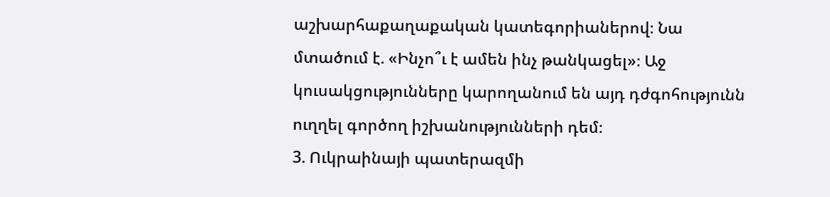աշխարհաքաղաքական կատեգորիաներով։ Նա մտածում է. «Ինչո՞ւ է ամեն ինչ թանկացել»։ Աջ կուսակցությունները կարողանում են այդ դժգոհությունն ուղղել գործող իշխանությունների դեմ։
3. Ուկրաինայի պատերազմի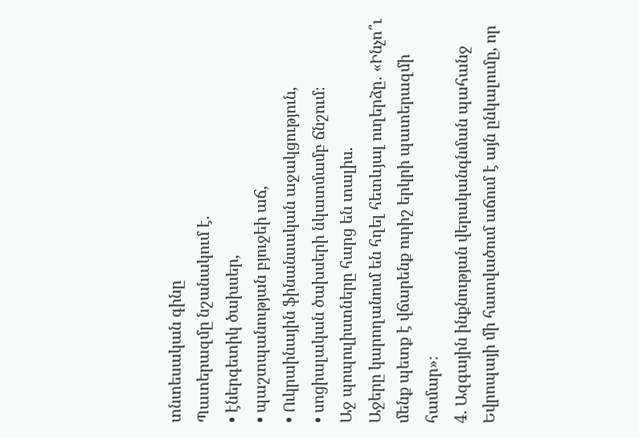տնտեսական գինը
Պատերազմը նշանակում է.
• էներգետիկ ծախսեր,
• պաշտպանության բյուջեի աճ,
• Ուկրաինային ֆինանսական աջակցություն,
• սոցիալական ծախսերի նկատմամբ ճնշում։
Աջ պոպուլիստները հարց են տալիս.
Աջերը կարողանում են հղել հետևյալ ուղերձը․ «Ինչո՞ւ մենք պետք է վճարենք ուրիշ երկրի պատերազմի համար»։
4. Ազգային ինքնության վերականգնման պահանջ
Եվրոպայի մի հատվածում աճում է այն ընկալումը, որ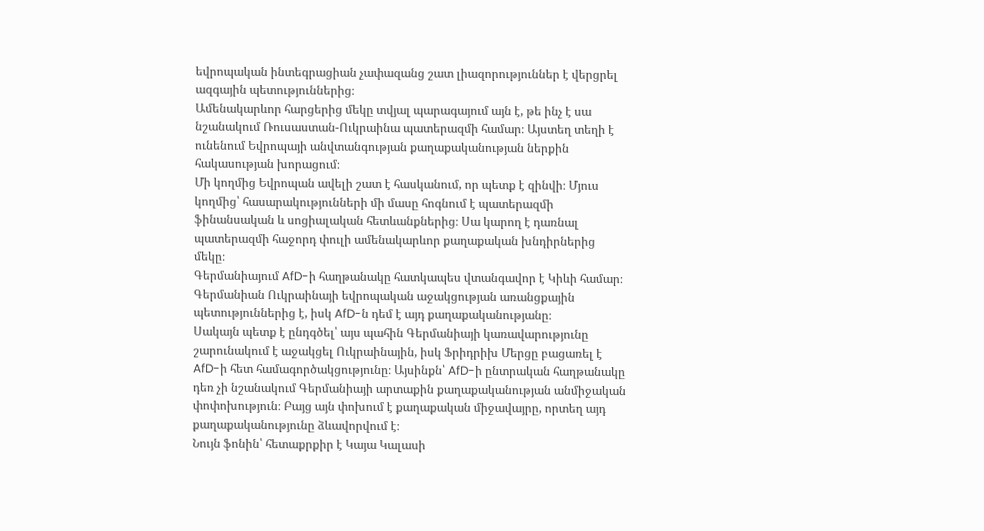եվրոպական ինտեգրացիան չափազանց շատ լիազորություններ է վերցրել ազգային պետություններից։
Ամենակարևոր հարցերից մեկը տվյալ պարագայում այն է, թե ինչ է սա նշանակում Ռուսաստան-Ուկրաինա պատերազմի համար։ Այստեղ տեղի է ունենում Եվրոպայի անվտանգության քաղաքականության ներքին հակասության խորացում։
Մի կողմից Եվրոպան ավելի շատ է հասկանում, որ պետք է զինվի։ Մյուս կողմից՝ հասարակությունների մի մասը հոգնում է պատերազմի ֆինանսական և սոցիալական հետևանքներից։ Սա կարող է դառնալ պատերազմի հաջորդ փուլի ամենակարևոր քաղաքական խնդիրներից մեկը։
Գերմանիայում AfD-ի հաղթանակը հատկապես վտանգավոր է Կիևի համար։
Գերմանիան Ուկրաինայի եվրոպական աջակցության առանցքային պետություններից է, իսկ AfD-ն դեմ է այդ քաղաքականությանը։
Սակայն պետք է ընդգծել՝ այս պահին Գերմանիայի կառավարությունը շարունակում է աջակցել Ուկրաինային, իսկ Ֆրիդրիխ Մերցը բացառել է AfD-ի հետ համագործակցությունը։ Այսինքն՝ AfD-ի ընտրական հաղթանակը դեռ չի նշանակում Գերմանիայի արտաքին քաղաքականության անմիջական փոփոխություն։ Բայց այն փոխում է քաղաքական միջավայրը, որտեղ այդ քաղաքականությունը ձևավորվում է։
Նույն ֆոնին՝ հետաքրքիր է Կայա Կալասի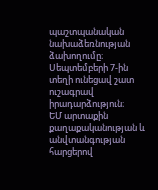պաշտպանական նախաձեռնության ձախողումը։
Սեպտեմբերի 7-ին տեղի ունեցավ շատ ուշագրավ իրադարձություն։
ԵՄ արտաքին քաղաքականության և անվտանգության հարցերով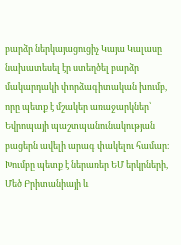բարձր ներկայացուցիչ Կայա Կալասը նախատեսել էր ստեղծել բարձր մակարդակի փորձագիտական խումբ, որը պետք է մշակեր առաջարկներ՝ Եվրոպայի պաշտպանունակության բացերն ավելի արագ փակելու համար։ Խումբը պետք է ներառեր ԵՄ երկրների, Մեծ Բրիտանիայի և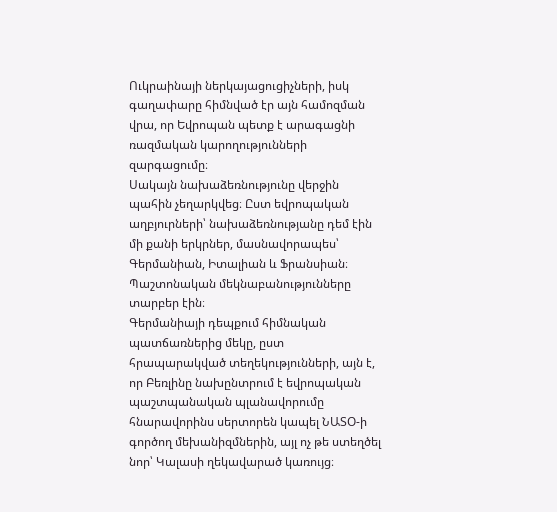Ուկրաինայի ներկայացուցիչների, իսկ գաղափարը հիմնված էր այն համոզման վրա, որ Եվրոպան պետք է արագացնի ռազմական կարողությունների զարգացումը։
Սակայն նախաձեռնությունը վերջին պահին չեղարկվեց։ Ըստ եվրոպական աղբյուրների՝ նախաձեռնությանը դեմ էին մի քանի երկրներ, մասնավորապես՝ Գերմանիան, Իտալիան և Ֆրանսիան։ Պաշտոնական մեկնաբանությունները տարբեր էին։
Գերմանիայի դեպքում հիմնական պատճառներից մեկը, ըստ հրապարակված տեղեկությունների, այն է, որ Բեռլինը նախընտրում է եվրոպական պաշտպանական պլանավորումը հնարավորինս սերտորեն կապել ՆԱՏՕ-ի գործող մեխանիզմներին, այլ ոչ թե ստեղծել նոր՝ Կալասի ղեկավարած կառույց։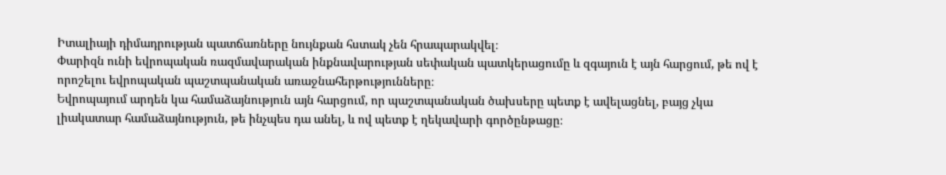Իտալիայի դիմադրության պատճառները նույնքան հստակ չեն հրապարակվել։
Փարիզն ունի եվրոպական ռազմավարական ինքնավարության սեփական պատկերացումը և զգայուն է այն հարցում, թե ով է որոշելու եվրոպական պաշտպանական առաջնահերթությունները։
Եվրոպայում արդեն կա համաձայնություն այն հարցում, որ պաշտպանական ծախսերը պետք է ավելացնել, բայց չկա լիակատար համաձայնություն, թե ինչպես դա անել, և ով պետք է ղեկավարի գործընթացը։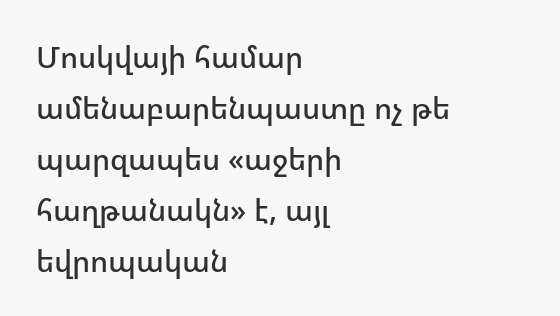Մոսկվայի համար ամենաբարենպաստը ոչ թե պարզապես «աջերի հաղթանակն» է, այլ եվրոպական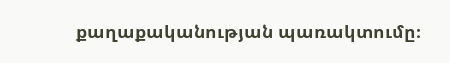քաղաքականության պառակտումը։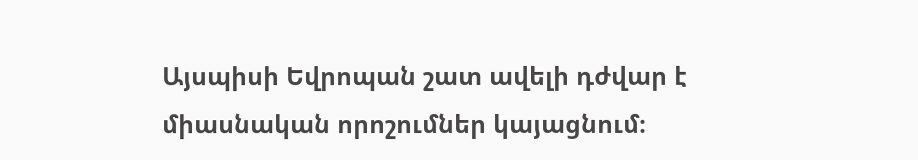Այսպիսի Եվրոպան շատ ավելի դժվար է միասնական որոշումներ կայացնում։